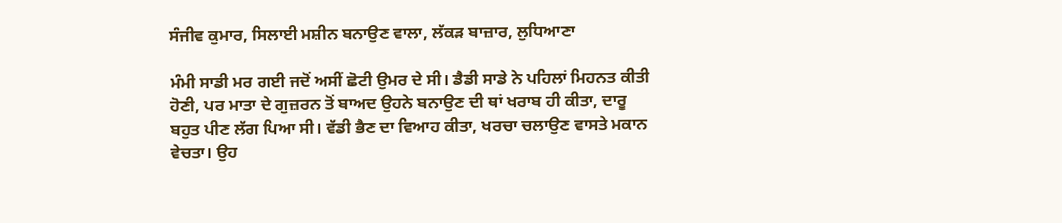ਸੰਜੀਵ ਕੁਮਾਰ, ਸਿਲਾਈ ਮਸ਼ੀਨ ਬਨਾਉਣ ਵਾਲਾ, ਲੱਕੜ ਬਾਜ਼ਾਰ, ਲੁਧਿਆਣਾ

ਮੰਮੀ ਸਾਡੀ ਮਰ ਗਈ ਜਦੋਂ ਅਸੀਂ ਛੋਟੀ ਉਮਰ ਦੇ ਸੀ। ਡੈਡੀ ਸਾਡੇ ਨੇ ਪਹਿਲਾਂ ਮਿਹਨਤ ਕੀਤੀ ਹੋਣੀ, ਪਰ ਮਾਤਾ ਦੇ ਗੁਜ਼ਰਨ ਤੋਂ ਬਾਅਦ ਉਹਨੇ ਬਨਾਉਣ ਦੀ ਥਾਂ ਖਰਾਬ ਹੀ ਕੀਤਾ, ਦਾਰੂ ਬਹੁਤ ਪੀਣ ਲੱਗ ਪਿਆ ਸੀ। ਵੱਡੀ ਭੈਣ ਦਾ ਵਿਆਹ ਕੀਤਾ, ਖਰਚਾ ਚਲਾਉਣ ਵਾਸਤੇ ਮਕਾਨ ਵੇਚਤਾ। ਉਹ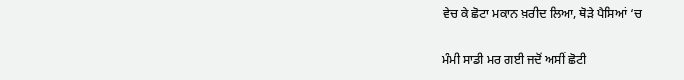ਵੇਚ ਕੇ ਛੋਟਾ ਮਕਾਨ ਖ਼ਰੀਦ ਲਿਆ, ਥੋੜੇ ਪੈਸਿਆਂ ‘ਚ

ਮੰਮੀ ਸਾਡੀ ਮਰ ਗਈ ਜਦੋਂ ਅਸੀਂ ਛੋਟੀ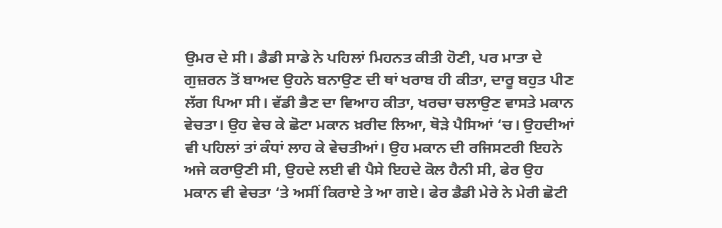ਉਮਰ ਦੇ ਸੀ। ਡੈਡੀ ਸਾਡੇ ਨੇ ਪਹਿਲਾਂ ਮਿਹਨਤ ਕੀਤੀ ਹੋਣੀ, ਪਰ ਮਾਤਾ ਦੇ ਗੁਜ਼ਰਨ ਤੋਂ ਬਾਅਦ ਉਹਨੇ ਬਨਾਉਣ ਦੀ ਥਾਂ ਖਰਾਬ ਹੀ ਕੀਤਾ, ਦਾਰੂ ਬਹੁਤ ਪੀਣ ਲੱਗ ਪਿਆ ਸੀ। ਵੱਡੀ ਭੈਣ ਦਾ ਵਿਆਹ ਕੀਤਾ, ਖਰਚਾ ਚਲਾਉਣ ਵਾਸਤੇ ਮਕਾਨ ਵੇਚਤਾ। ਉਹ ਵੇਚ ਕੇ ਛੋਟਾ ਮਕਾਨ ਖ਼ਰੀਦ ਲਿਆ, ਥੋੜੇ ਪੈਸਿਆਂ ‘ਚ। ਉਹਦੀਆਂ ਵੀ ਪਹਿਲਾਂ ਤਾਂ ਕੰਧਾਂ ਲਾਹ ਕੇ ਵੇਚਤੀਆਂ। ਉਹ ਮਕਾਨ ਦੀ ਰਜਿਸਟਰੀ ਇਹਨੇ ਅਜੇ ਕਰਾਉਣੀ ਸੀ, ਉਹਦੇ ਲਈ ਵੀ ਪੈਸੇ ਇਹਦੇ ਕੋਲ ਹੈਨੀ ਸੀ, ਫੇਰ ਉਹ ਮਕਾਨ ਵੀ ਵੇਚਤਾ ‘ਤੇ ਅਸੀਂ ਕਿਰਾਏ ਤੇ ਆ ਗਏ। ਫੇਰ ਡੈਡੀ ਮੇਰੇ ਨੇ ਮੇਰੀ ਛੋਟੀ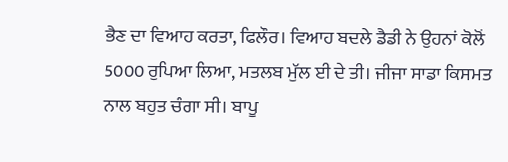ਭੈਣ ਦਾ ਵਿਆਹ ਕਰਤਾ, ਫਿਲੌਰ। ਵਿਆਹ ਬਦਲੇ ਡੈਡੀ ਨੇ ਉਹਨਾਂ ਕੋਲੋਂ 5000 ਰੁਪਿਆ ਲਿਆ, ਮਤਲਬ ਮੁੱਲ ਈ ਦੇ ਤੀ। ਜੀਜਾ ਸਾਡਾ ਕਿਸਮਤ ਨਾਲ ਬਹੁਤ ਚੰਗਾ ਸੀ। ਬਾਪੂ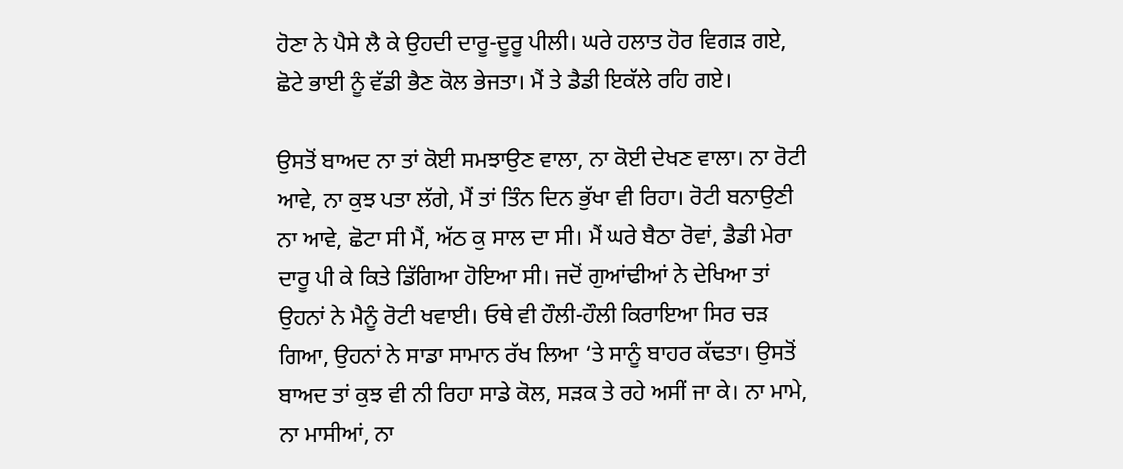ਹੋਣਾ ਨੇ ਪੈਸੇ ਲੈ ਕੇ ਉਹਦੀ ਦਾਰੂ-ਦੂਰੂ ਪੀਲੀ। ਘਰੇ ਹਲਾਤ ਹੋਰ ਵਿਗੜ ਗਏ, ਛੋਟੇ ਭਾਈ ਨੂੰ ਵੱਡੀ ਭੈਣ ਕੋਲ ਭੇਜਤਾ। ਮੈਂ ਤੇ ਡੈਡੀ ਇਕੱਲੇ ਰਹਿ ਗਏ।

ਉਸਤੋਂ ਬਾਅਦ ਨਾ ਤਾਂ ਕੋਈ ਸਮਝਾਉਣ ਵਾਲਾ, ਨਾ ਕੋਈ ਦੇਖਣ ਵਾਲਾ। ਨਾ ਰੋਟੀ ਆਵੇ, ਨਾ ਕੁਝ ਪਤਾ ਲੱਗੇ, ਮੈਂ ਤਾਂ ਤਿੰਨ ਦਿਨ ਭੁੱਖਾ ਵੀ ਰਿਹਾ। ਰੋਟੀ ਬਨਾਉਣੀ ਨਾ ਆਵੇ, ਛੋਟਾ ਸੀ ਮੈਂ, ਅੱਠ ਕੁ ਸਾਲ ਦਾ ਸੀ। ਮੈਂ ਘਰੇ ਬੈਠਾ ਰੋਵਾਂ, ਡੈਡੀ ਮੇਰਾ ਦਾਰੂ ਪੀ ਕੇ ਕਿਤੇ ਡਿੱਗਿਆ ਹੋਇਆ ਸੀ। ਜਦੋਂ ਗੁਆਂਢੀਆਂ ਨੇ ਦੇਖਿਆ ਤਾਂ ਉਹਨਾਂ ਨੇ ਮੈਨੂੰ ਰੋਟੀ ਖਵਾਈ। ਓਥੇ ਵੀ ਹੌਲੀ-ਹੌਲੀ ਕਿਰਾਇਆ ਸਿਰ ਚੜ ਗਿਆ, ਉਹਨਾਂ ਨੇ ਸਾਡਾ ਸਾਮਾਨ ਰੱਖ ਲਿਆ ‘ਤੇ ਸਾਨੂੰ ਬਾਹਰ ਕੱਢਤਾ। ਉਸਤੋਂ ਬਾਅਦ ਤਾਂ ਕੁਝ ਵੀ ਨੀ ਰਿਹਾ ਸਾਡੇ ਕੋਲ, ਸੜਕ ਤੇ ਰਹੇ ਅਸੀਂ ਜਾ ਕੇ। ਨਾ ਮਾਮੇ, ਨਾ ਮਾਸੀਆਂ, ਨਾ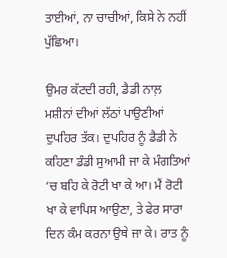ਤਾਈਆਂ, ਨਾ ਚਾਚੀਆਂ, ਕਿਸੇ ਨੇ ਨਹੀਂ ਪੁੱਛਿਆ।

ਉਮਰ ਕੱਟਦੀ ਰਹੀ, ਡੈਡੀ ਨਾਲ਼ ਮਸ਼ੀਨਾਂ ਦੀਆਂ ਲੱਠਾਂ ਪਾਉਣੀਆਂ ਦੁਪਹਿਰ ਤੱਕ। ਦੁਪਹਿਰ ਨੂੰ ਡੈਡੀ ਨੇ ਕਹਿਣਾ ਡੰਡੀ ਸੁਆਮੀ ਜਾ ਕੇ ਮੰਗਤਿਆਂ ‘ਚ ਬਹਿ ਕੇ ਰੋਟੀ ਖਾ ਕੇ ਆ। ਮੈਂ ਰੋਟੀ ਖਾ ਕੇ ਵਾਪਿਸ ਆਉਣਾ, ਤੇ ਫੇਰ ਸਾਰਾ ਦਿਨ ਕੰਮ ਕਰਨਾ ਉਥੇ ਜਾ ਕੇ। ਰਾਤ ਨੂੰ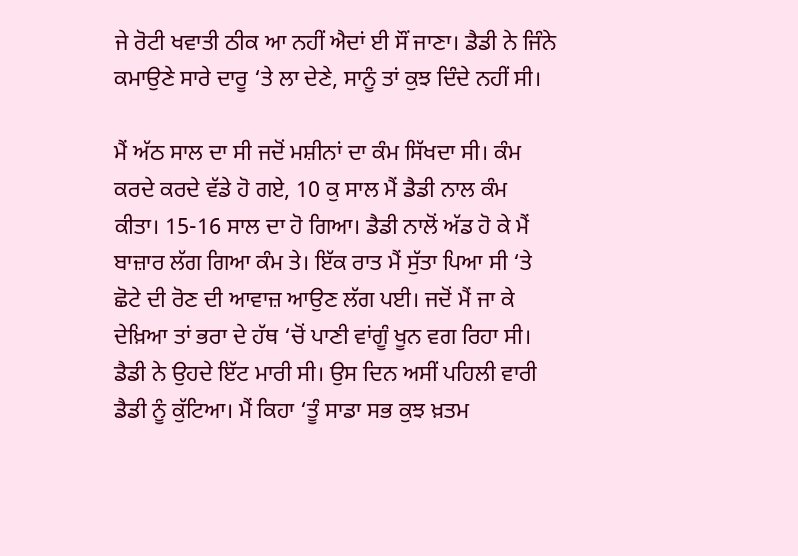ਜੇ ਰੋਟੀ ਖਵਾਤੀ ਠੀਕ ਆ ਨਹੀਂ ਐਦਾਂ ਈ ਸੌਂ ਜਾਣਾ। ਡੈਡੀ ਨੇ ਜਿੰਨੇ ਕਮਾਉਣੇ ਸਾਰੇ ਦਾਰੂ ‘ਤੇ ਲਾ ਦੇਣੇ, ਸਾਨੂੰ ਤਾਂ ਕੁਝ ਦਿੰਦੇ ਨਹੀਂ ਸੀ।

ਮੈਂ ਅੱਠ ਸਾਲ ਦਾ ਸੀ ਜਦੋਂ ਮਸ਼ੀਨਾਂ ਦਾ ਕੰਮ ਸਿੱਖਦਾ ਸੀ। ਕੰਮ ਕਰਦੇ ਕਰਦੇ ਵੱਡੇ ਹੋ ਗਏ, 10 ਕੁ ਸਾਲ ਮੈਂ ਡੈਡੀ ਨਾਲ ਕੰਮ ਕੀਤਾ। 15-16 ਸਾਲ ਦਾ ਹੋ ਗਿਆ। ਡੈਡੀ ਨਾਲੋਂ ਅੱਡ ਹੋ ਕੇ ਮੈਂ ਬਾਜ਼ਾਰ ਲੱਗ ਗਿਆ ਕੰਮ ਤੇ। ਇੱਕ ਰਾਤ ਮੈਂ ਸੁੱਤਾ ਪਿਆ ਸੀ ‘ਤੇ ਛੋਟੇ ਦੀ ਰੋਣ ਦੀ ਆਵਾਜ਼ ਆਉਣ ਲੱਗ ਪਈ। ਜਦੋਂ ਮੈਂ ਜਾ ਕੇ ਦੇਖ਼ਿਆ ਤਾਂ ਭਰਾ ਦੇ ਹੱਥ ‘ਚੋਂ ਪਾਣੀ ਵਾਂਗੂੰ ਖੂਨ ਵਗ ਰਿਹਾ ਸੀ। ਡੈਡੀ ਨੇ ਉਹਦੇ ਇੱਟ ਮਾਰੀ ਸੀ। ਉਸ ਦਿਨ ਅਸੀਂ ਪਹਿਲੀ ਵਾਰੀ ਡੈਡੀ ਨੂੰ ਕੁੱਟਿਆ। ਮੈਂ ਕਿਹਾ ‘ਤੂੰ ਸਾਡਾ ਸਭ ਕੁਝ ਖ਼ਤਮ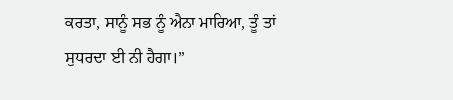ਕਰਤਾ, ਸਾਨੂੰ ਸਭ ਨੂੰ ਐਨਾ ਮਾਰਿਆ, ਤੂੰ ਤਾਂ ਸੁਧਰਦਾ ਈ ਨੀ ਹੈਗਾ।”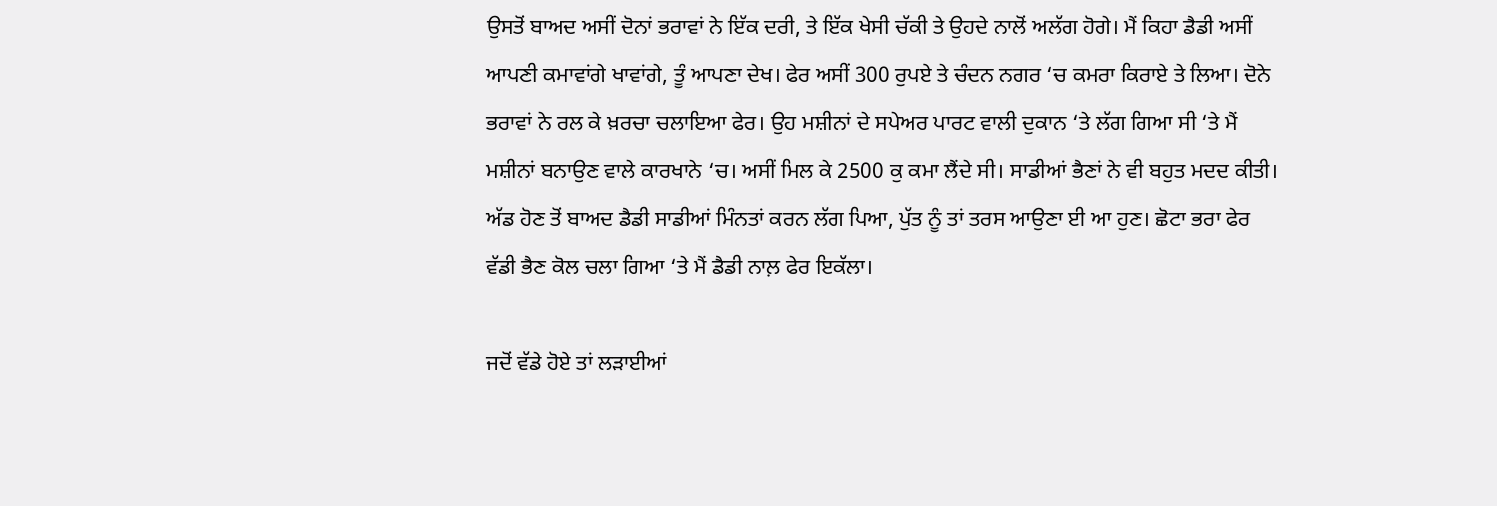ਉਸਤੋਂ ਬਾਅਦ ਅਸੀਂ ਦੋਨਾਂ ਭਰਾਵਾਂ ਨੇ ਇੱਕ ਦਰੀ, ਤੇ ਇੱਕ ਖੇਸੀ ਚੱਕੀ ਤੇ ਉਹਦੇ ਨਾਲੋਂ ਅਲੱਗ ਹੋਗੇ। ਮੈਂ ਕਿਹਾ ਡੈਡੀ ਅਸੀਂ ਆਪਣੀ ਕਮਾਵਾਂਗੇ ਖਾਵਾਂਗੇ, ਤੂੰ ਆਪਣਾ ਦੇਖ। ਫੇਰ ਅਸੀਂ 300 ਰੁਪਏ ਤੇ ਚੰਦਨ ਨਗਰ ‘ਚ ਕਮਰਾ ਕਿਰਾਏ ਤੇ ਲਿਆ। ਦੋਨੇ ਭਰਾਵਾਂ ਨੇ ਰਲ ਕੇ ਖ਼ਰਚਾ ਚਲਾਇਆ ਫੇਰ। ਉਹ ਮਸ਼ੀਨਾਂ ਦੇ ਸਪੇਅਰ ਪਾਰਟ ਵਾਲੀ ਦੁਕਾਨ ‘ਤੇ ਲੱਗ ਗਿਆ ਸੀ ‘ਤੇ ਮੈਂ ਮਸ਼ੀਨਾਂ ਬਨਾਉਣ ਵਾਲੇ ਕਾਰਖਾਨੇ ‘ਚ। ਅਸੀਂ ਮਿਲ ਕੇ 2500 ਕੁ ਕਮਾ ਲੈਂਦੇ ਸੀ। ਸਾਡੀਆਂ ਭੈਣਾਂ ਨੇ ਵੀ ਬਹੁਤ ਮਦਦ ਕੀਤੀ। ਅੱਡ ਹੋਣ ਤੋਂ ਬਾਅਦ ਡੈਡੀ ਸਾਡੀਆਂ ਮਿੰਨਤਾਂ ਕਰਨ ਲੱਗ ਪਿਆ, ਪੁੱਤ ਨੂੰ ਤਾਂ ਤਰਸ ਆਉਣਾ ਈ ਆ ਹੁਣ। ਛੋਟਾ ਭਰਾ ਫੇਰ ਵੱਡੀ ਭੈਣ ਕੋਲ ਚਲਾ ਗਿਆ ‘ਤੇ ਮੈਂ ਡੈਡੀ ਨਾਲ਼ ਫੇਰ ਇਕੱਲਾ।

ਜਦੋਂ ਵੱਡੇ ਹੋਏ ਤਾਂ ਲੜਾਈਆਂ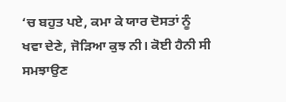‘ਚ ਬਹੁਤ ਪਏ, ਕਮਾ ਕੇ ਯਾਰ ਦੋਸਤਾਂ ਨੂੰ ਖਵਾ ਦੇਣੇ, ਜੋੜਿਆ ਕੁਝ ਨੀ। ਕੋਈ ਹੈਨੀ ਸੀ ਸਮਝਾਉਣ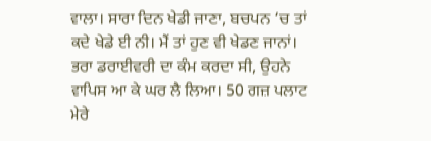ਵਾਲਾ। ਸਾਰਾ ਦਿਨ ਖੇਡੀ ਜਾਣਾ, ਬਚਪਨ ‘ਚ ਤਾਂ ਕਦੇ ਖੇਡੇ ਈ ਨੀ। ਮੈਂ ਤਾਂ ਹੁਣ ਵੀ ਖੇਡਣ ਜਾਨਾਂ। ਭਰਾ ਡਰਾਈਵਰੀ ਦਾ ਕੰਮ ਕਰਦਾ ਸੀ, ਉਹਨੇ ਵਾਪਿਸ ਆ ਕੇ ਘਰ ਲੈ ਲਿਆ। 50 ਗਜ਼ ਪਲਾਟ ਮੇਰੇ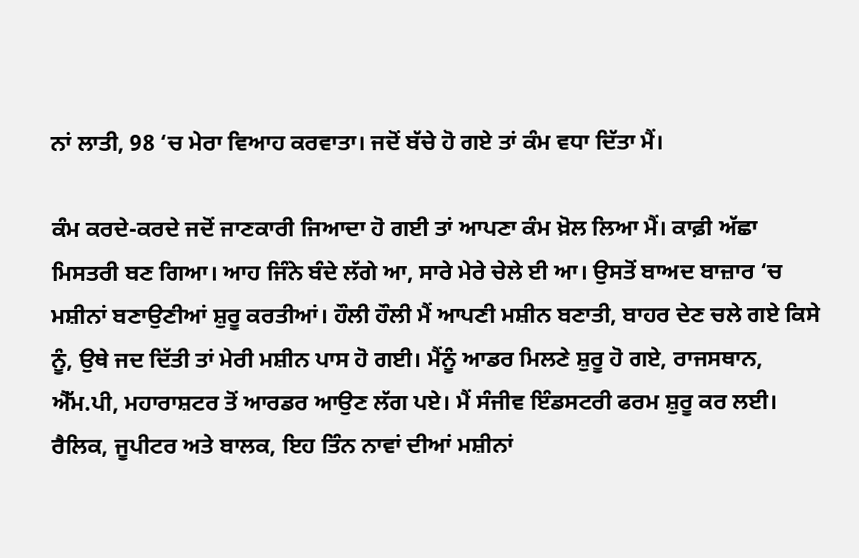ਨਾਂ ਲਾਤੀ, 98 ‘ਚ ਮੇਰਾ ਵਿਆਹ ਕਰਵਾਤਾ। ਜਦੋਂ ਬੱਚੇ ਹੋ ਗਏ ਤਾਂ ਕੰਮ ਵਧਾ ਦਿੱਤਾ ਮੈਂ।

ਕੰਮ ਕਰਦੇ-ਕਰਦੇ ਜਦੋਂ ਜਾਣਕਾਰੀ ਜਿਆਦਾ ਹੋ ਗਈ ਤਾਂ ਆਪਣਾ ਕੰਮ ਖ਼ੋਲ ਲਿਆ ਮੈਂ। ਕਾਫ਼ੀ ਅੱਛਾ ਮਿਸਤਰੀ ਬਣ ਗਿਆ। ਆਹ ਜਿੰਨੇ ਬੰਦੇ ਲੱਗੇ ਆ, ਸਾਰੇ ਮੇਰੇ ਚੇਲੇ ਈ ਆ। ਉਸਤੋਂ ਬਾਅਦ ਬਾਜ਼ਾਰ ‘ਚ ਮਸ਼ੀਨਾਂ ਬਣਾਉਣੀਆਂ ਸ਼ੁਰੂ ਕਰਤੀਆਂ। ਹੌਲੀ ਹੌਲੀ ਮੈਂ ਆਪਣੀ ਮਸ਼ੀਨ ਬਣਾਤੀ, ਬਾਹਰ ਦੇਣ ਚਲੇ ਗਏ ਕਿਸੇ ਨੂੰ, ਉਥੇ ਜਦ ਦਿੱਤੀ ਤਾਂ ਮੇਰੀ ਮਸ਼ੀਨ ਪਾਸ ਹੋ ਗਈ। ਮੈਂਨੂੰ ਆਡਰ ਮਿਲਣੇ ਸ਼ੁਰੂ ਹੋ ਗਏ, ਰਾਜਸਥਾਨ, ਐੱਮ.ਪੀ, ਮਹਾਰਾਸ਼ਟਰ ਤੋਂ ਆਰਡਰ ਆਉਣ ਲੱਗ ਪਏ। ਮੈਂ ਸੰਜੀਵ ਇੰਡਸਟਰੀ ਫਰਮ ਸ਼ੁਰੂ ਕਰ ਲਈ। ਰੈਲਿਕ, ਜੂਪੀਟਰ ਅਤੇ ਬਾਲਕ, ਇਹ ਤਿੰਨ ਨਾਵਾਂ ਦੀਆਂ ਮਸ਼ੀਨਾਂ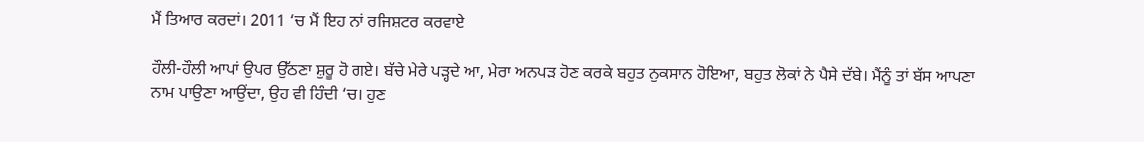ਮੈਂ ਤਿਆਰ ਕਰਦਾਂ। 2011 ‘ਚ ਮੈਂ ਇਹ ਨਾਂ ਰਜਿਸ਼ਟਰ ਕਰਵਾਏ

ਹੌਲੀ-ਹੌਲੀ ਆਪਾਂ ਉਪਰ ਉੱਠਣਾ ਸ਼ੁਰੂ ਹੋ ਗਏ। ਬੱਚੇ ਮੇਰੇ ਪੜ੍ਹਦੇ ਆ, ਮੇਰਾ ਅਨਪੜ ਹੋਣ ਕਰਕੇ ਬਹੁਤ ਨੁਕਸਾਨ ਹੋਇਆ, ਬਹੁਤ ਲੋਕਾਂ ਨੇ ਪੈਸੇ ਦੱਬੇ। ਮੈਂਨੂੰ ਤਾਂ ਬੱਸ ਆਪਣਾ ਨਾਮ ਪਾਉਣਾ ਆਉਂਦਾ, ਉਹ ਵੀ ਹਿੰਦੀ ‘ਚ। ਹੁਣ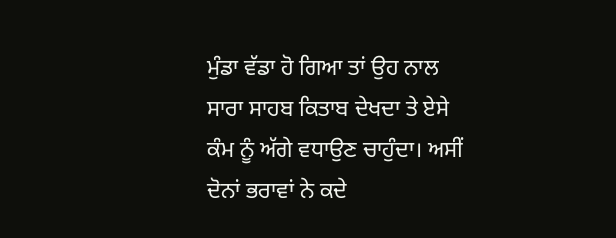ਮੁੰਡਾ ਵੱਡਾ ਹੋ ਗਿਆ ਤਾਂ ਉਹ ਨਾਲ ਸਾਰਾ ਸਾਹਬ ਕਿਤਾਬ ਦੇਖਦਾ ਤੇ ਏਸੇ ਕੰਮ ਨੂੰ ਅੱਗੇ ਵਧਾਉਣ ਚਾਹੁੰਦਾ। ਅਸੀਂ ਦੋਨਾਂ ਭਰਾਵਾਂ ਨੇ ਕਦੇ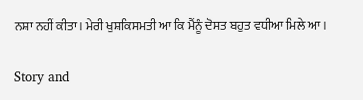ਨਸ਼ਾ ਨਹੀਂ ਕੀਤਾ। ਮੇਰੀ ਖੁਸ਼ਕਿਸਮਤੀ ਆ ਕਿ ਮੈਂਨੂੰ ਦੋਸਤ ਬਹੁਤ ਵਧੀਆ ਮਿਲੇ ਆ।

Story and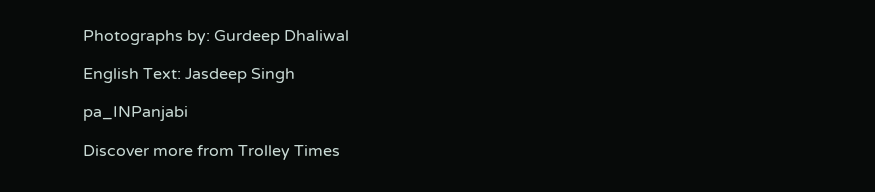Photographs by: Gurdeep Dhaliwal

English Text: Jasdeep Singh

pa_INPanjabi

Discover more from Trolley Times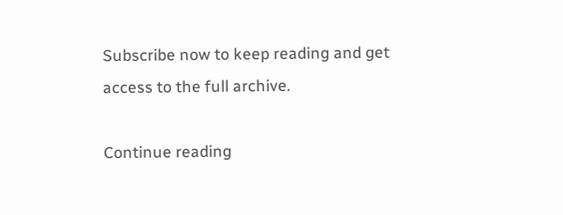Subscribe now to keep reading and get access to the full archive.

Continue reading